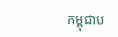កម្ពុជាប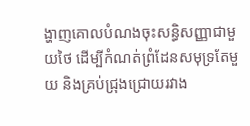ង្ហាញគោលបំណងចុះសន្ធិសញ្ញាជាមួយថៃ ដើម្បីកំណត់ព្រំដែនសមុទ្រតែមួយ និងគ្រប់ជ្រុងជ្រោយរវាង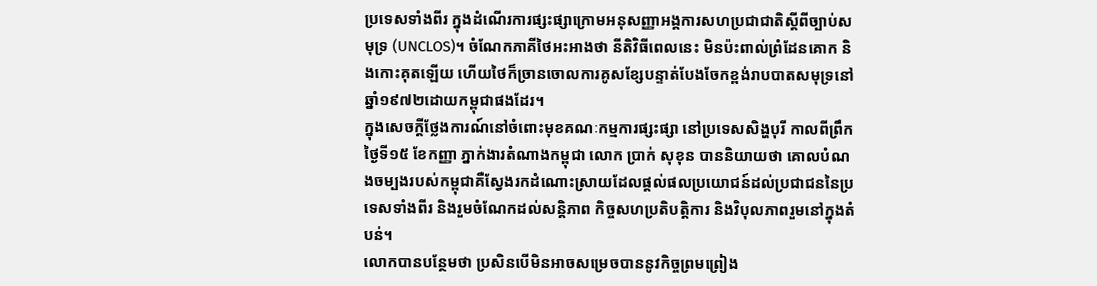ប្រទេសទាំងពីរ ក្នុងដំណើរការផ្សះផ្សាក្រោមអនុសញ្ញាអង្គការសហប្រជាជាតិស្ដីពីច្បាប់សមុទ្រ (UNCLOS)។ ចំណែកភាគីថៃអះអាងថា នីតិវិធីពេលនេះ មិនប៉ះពាល់ព្រំដែនគោក និងកោះគុតឡើយ ហើយថៃក៏ច្រានចោលការគូសខ្សែបន្ទាត់បែងចែកខ្ពង់រាបបាតសមុទ្រនៅឆ្នាំ១៩៧២ដោយកម្ពុជាផងដែរ។
ក្នុងសេចក្តីថ្លែងការណ៍នៅចំពោះមុខគណៈកម្មការផ្សះផ្សា នៅប្រទេសសិង្ហបុរី កាលពីព្រឹកថ្ងៃទី១៥ ខែកញ្ញា ភ្នាក់ងារតំណាងកម្ពុជា លោក ប្រាក់ សុខុន បាននិយាយថា គោលបំណងចម្បងរបស់កម្ពុជាគឺស្វែងរកដំណោះស្រាយដែលផ្តល់ផលប្រយោជន៍ដល់ប្រជាជននៃប្រទេសទាំងពីរ និងរួមចំណែកដល់សន្តិភាព កិច្ចសហប្រតិបត្តិការ និងវិបុលភាពរួមនៅក្នុងតំបន់។
លោកបានបន្ថែមថា ប្រសិនបើមិនអាចសម្រេចបាននូវកិច្ចព្រមព្រៀង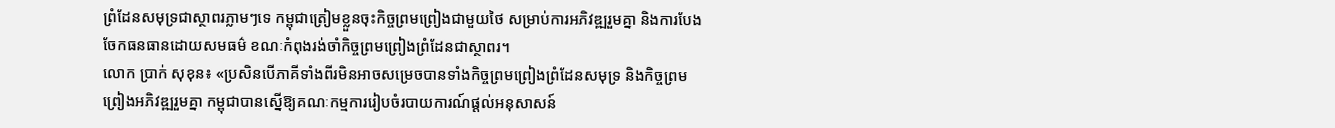ព្រំដែនសមុទ្រជាស្ថាពរភ្លាមៗទេ កម្ពុជាត្រៀមខ្លួនចុះកិច្ចព្រមព្រៀងជាមួយថៃ សម្រាប់ការអភិវឌ្ឍរួមគ្នា និងការបែងចែកធនធានដោយសមធម៌ ខណៈកំពុងរង់ចាំកិច្ចព្រមព្រៀងព្រំដែនជាស្ថាពរ។
លោក ប្រាក់ សុខុន៖ «ប្រសិនបើភាគីទាំងពីរមិនអាចសម្រេចបានទាំងកិច្ចព្រមព្រៀងព្រំដែនសមុទ្រ និងកិច្ចព្រមព្រៀងអភិវឌ្ឍរួមគ្នា កម្ពុជាបានស្នើឱ្យគណៈកម្មការរៀបចំរបាយការណ៍ផ្តល់អនុសាសន៍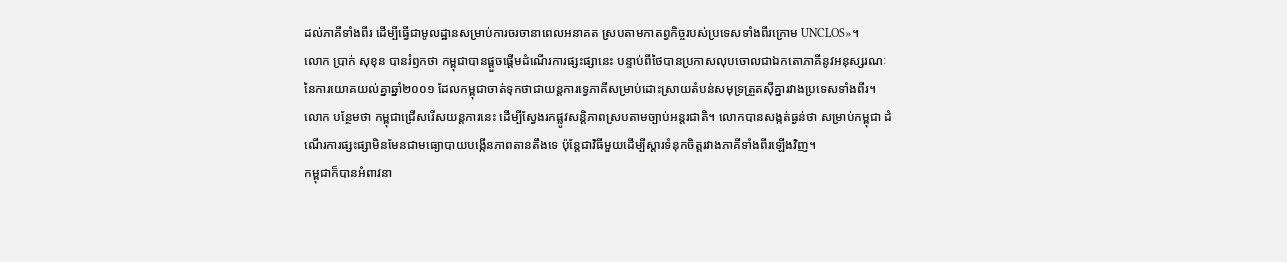ដល់ភាគីទាំងពីរ ដើម្បីធ្វើជាមូលដ្ឋានសម្រាប់ការចរចានាពេលអនាគត ស្របតាមកាតព្វកិច្ចរបស់ប្រទេសទាំងពីរក្រោម UNCLOS»។
លោក ប្រាក់ សុខុន បានរំឭកថា កម្ពុជាបានផ្ដួចផ្ដើមដំណើរការផ្សះផ្សានេះ បន្ទាប់ពីថៃបានប្រកាសលុបចោលជាឯកតោភាគីនូវអនុស្សរណៈនៃការយោគយល់គ្នាឆ្នាំ២០០១ ដែលកម្ពុជាចាត់ទុកថាជាយន្តការទ្វេភាគីសម្រាប់ដោះស្រាយតំបន់សមុទ្រត្រួតស៊ីគ្នារវាងប្រទេសទាំងពីរ។
លោក បន្ថែមថា កម្ពុជាជ្រើសរើសយន្តការនេះ ដើម្បីស្វែងរកផ្លូវសន្តិភាពស្របតាមច្បាប់អន្តរជាតិ។ លោកបានសង្កត់ធ្ងន់ថា សម្រាប់កម្ពុជា ដំណើរការផ្សះផ្សាមិនមែនជាមធ្យោបាយបង្កើនភាពតានតឹងទេ ប៉ុន្តែជាវិធីមួយដើម្បីស្តារទំនុកចិត្តរវាងភាគីទាំងពីរឡើងវិញ។
កម្ពុជាក៏បានអំពាវនា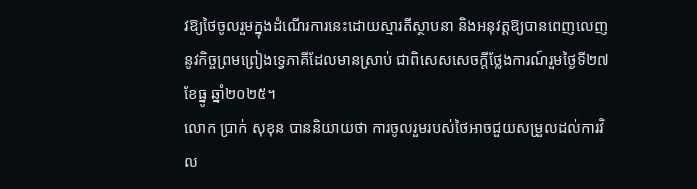វឱ្យថៃចូលរួមក្នុងដំណើរការនេះដោយស្មារតីស្ថាបនា និងអនុវត្តឱ្យបានពេញលេញនូវកិច្ចព្រមព្រៀងទ្វេភាគីដែលមានស្រាប់ ជាពិសេសសេចក្តីថ្លែងការណ៍រួមថ្ងៃទី២៧ ខែធ្នូ ឆ្នាំ២០២៥។
លោក ប្រាក់ សុខុន បាននិយាយថា ការចូលរួមរបស់ថៃអាចជួយសម្រួលដល់ការវិល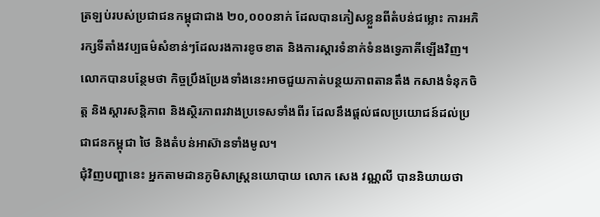ត្រឡប់របស់ប្រជាជនកម្ពុជាជាង ២០,០០០នាក់ ដែលបានភៀសខ្លួនពីតំបន់ជម្លោះ ការអភិរក្សទីតាំងវប្បធម៌សំខាន់ៗដែលរងការខូចខាត និងការស្តារទំនាក់ទំនងទ្វេភាគីឡើងវិញ។
លោកបានបន្ថែមថា កិច្ចប្រឹងប្រែងទាំងនេះអាចជួយកាត់បន្ថយភាពតានតឹង កសាងទំនុកចិត្ត និងស្តារសន្តិភាព និងស្ថិរភាពរវាងប្រទេសទាំងពីរ ដែលនឹងផ្តល់ផលប្រយោជន៍ដល់ប្រជាជនកម្ពុជា ថៃ និងតំបន់អាស៊ានទាំងមូល។
ជុំវិញបញ្ហានេះ អ្នកតាមដានភូមិសាស្ត្រនយោបាយ លោក សេង វណ្ណលី បាននិយាយថា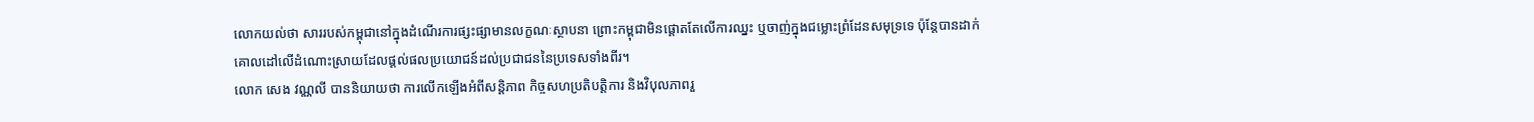លោកយល់ថា សាររបស់កម្ពុជានៅក្នុងដំណើរការផ្សះផ្សាមានលក្ខណៈស្ថាបនា ព្រោះកម្ពុជាមិនផ្ដោតតែលើការឈ្នះ ឬចាញ់ក្នុងជម្លោះព្រំដែនសមុទ្រទេ ប៉ុន្តែបានដាក់គោលដៅលើដំណោះស្រាយដែលផ្តល់ផលប្រយោជន៍ដល់ប្រជាជននៃប្រទេសទាំងពីរ។
លោក សេង វណ្ណលី បាននិយាយថា ការលើកឡើងអំពីសន្តិភាព កិច្ចសហប្រតិបត្តិការ និងវិបុលភាពរួ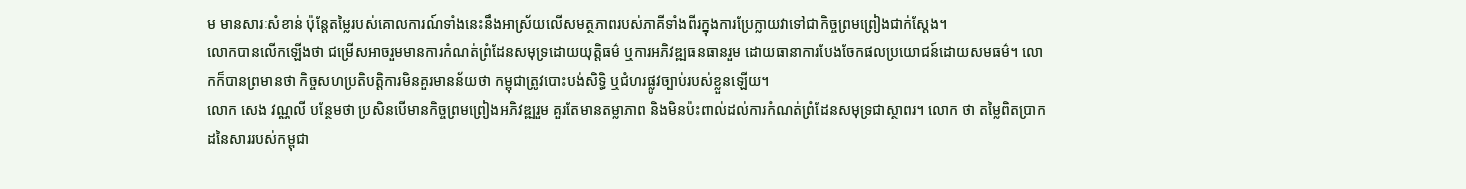ម មានសារៈសំខាន់ ប៉ុន្តែតម្លៃរបស់គោលការណ៍ទាំងនេះនឹងអាស្រ័យលើសមត្ថភាពរបស់ភាគីទាំងពីរក្នុងការប្រែក្លាយវាទៅជាកិច្ចព្រមព្រៀងជាក់ស្តែង។
លោកបានលើកឡើងថា ជម្រើសអាចរួមមានការកំណត់ព្រំដែនសមុទ្រដោយយុត្តិធម៌ ឬការអភិវឌ្ឍធនធានរួម ដោយធានាការបែងចែកផលប្រយោជន៍ដោយសមធម៌។ លោកក៏បានព្រមានថា កិច្ចសហប្រតិបត្តិការមិនគួរមានន័យថា កម្ពុជាត្រូវបោះបង់សិទ្ធិ ឬជំហរផ្លូវច្បាប់របស់ខ្លួនឡើយ។
លោក សេង វណ្ណលី បន្ថែមថា ប្រសិនបើមានកិច្ចព្រមព្រៀងអភិវឌ្ឍរួម គួរតែមានតម្លាភាព និងមិនប៉ះពាល់ដល់ការកំណត់ព្រំដែនសមុទ្រជាស្ថាពរ។ លោក ថា តម្លៃពិតប្រាកដនៃសាររបស់កម្ពុជា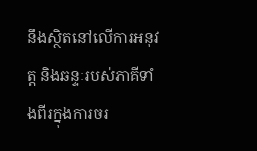នឹងស្ថិតនៅលើការអនុវត្ត និងឆន្ទៈរបស់ភាគីទាំងពីរក្នុងការចរ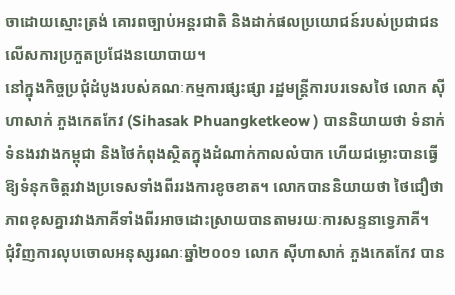ចាដោយស្មោះត្រង់ គោរពច្បាប់អន្តរជាតិ និងដាក់ផលប្រយោជន៍របស់ប្រជាជនលើសការប្រកួតប្រជែងនយោបាយ។
នៅក្នុងកិច្ចប្រជុំដំបូងរបស់គណៈកម្មការផ្សះផ្សា រដ្ឋមន្ត្រីការបរទេសថៃ លោក ស៊ីហាសាក់ ភួងកេតកែវ (Sihasak Phuangketkeow ) បាននិយាយថា ទំនាក់ទំនងរវាងកម្ពុជា និងថៃកំពុងស្ថិតក្នុងដំណាក់កាលលំបាក ហើយជម្លោះបានធ្វើឱ្យទំនុកចិត្តរវាងប្រទេសទាំងពីររងការខូចខាត។ លោកបាននិយាយថា ថៃជឿថា ភាពខុសគ្នារវាងភាគីទាំងពីរអាចដោះស្រាយបានតាមរយៈការសន្ទនាទ្វេភាគី។
ជុំវិញការលុបចោលអនុស្សរណៈឆ្នាំ២០០១ លោក ស៊ីហាសាក់ ភួងកេតកែវ បាន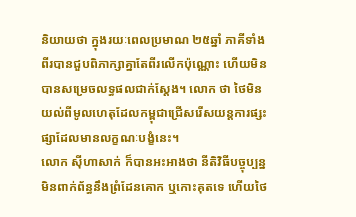និយាយថា ក្នុងរយៈពេលប្រមាណ ២៥ឆ្នាំ ភាគីទាំងពីរបានជួបពិភាក្សាគ្នាតែពីរលើកប៉ុណ្ណោះ ហើយមិនបានសម្រេចលទ្ធផលជាក់ស្តែង។ លោក ថា ថៃមិនយល់ពីមូលហេតុដែលកម្ពុជាជ្រើសរើសយន្តការផ្សះផ្សាដែលមានលក្ខណៈបង្ខំនេះ។
លោក ស៊ីហាសាក់ ក៏បានអះអាងថា នីតិវិធីបច្ចុប្បន្នមិនពាក់ព័ន្ធនឹងព្រំដែនគោក ឬកោះគុតទេ ហើយថៃ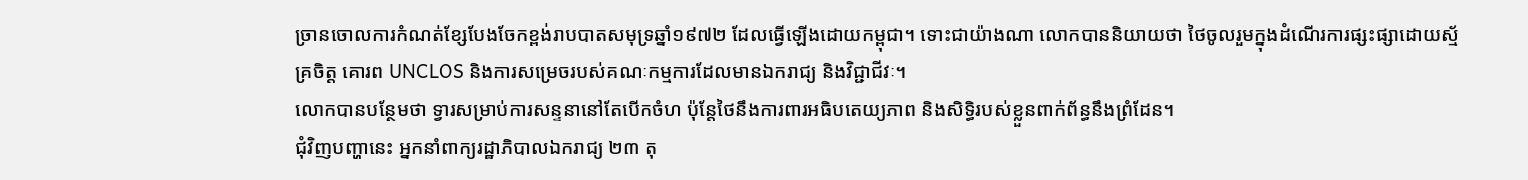ច្រានចោលការកំណត់ខ្សែបែងចែកខ្ពង់រាបបាតសមុទ្រឆ្នាំ១៩៧២ ដែលធ្វើឡើងដោយកម្ពុជា។ ទោះជាយ៉ាងណា លោកបាននិយាយថា ថៃចូលរួមក្នុងដំណើរការផ្សះផ្សាដោយស្ម័គ្រចិត្ត គោរព UNCLOS និងការសម្រេចរបស់គណៈកម្មការដែលមានឯករាជ្យ និងវិជ្ជាជីវៈ។
លោកបានបន្ថែមថា ទ្វារសម្រាប់ការសន្ទនានៅតែបើកចំហ ប៉ុន្តែថៃនឹងការពារអធិបតេយ្យភាព និងសិទ្ធិរបស់ខ្លួនពាក់ព័ន្ធនឹងព្រំដែន។
ជុំវិញបញ្ហានេះ អ្នកនាំពាក្យរដ្ឋាភិបាលឯករាជ្យ ២៣ តុ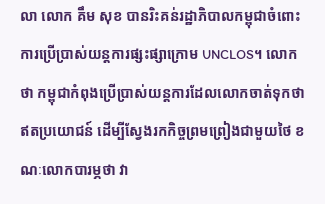លា លោក គឹម សុខ បានរិះគន់រដ្ឋាភិបាលកម្ពុជាចំពោះការប្រើប្រាស់យន្តការផ្សះផ្សាក្រោម UNCLOS។ លោក ថា កម្ពុជាកំពុងប្រើប្រាស់យន្តការដែលលោកចាត់ទុកថា ឥតប្រយោជន៍ ដើម្បីស្វែងរកកិច្ចព្រមព្រៀងជាមួយថៃ ខណៈលោកបារម្ភថា វា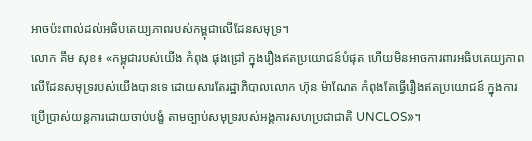អាចប៉ះពាល់ដល់អធិបតេយ្យភាពរបស់កម្ពុជាលើដែនសមុទ្រ។
លោក គឹម សុខ៖ «កម្ពុជារបស់យើង កំពុង ផុងជ្រៅ ក្នុងរឿងឥតប្រយោជន៍បំផុត ហើយមិនអាចការពារអធិបតេយ្យភាពលើដែនសមុទ្ររបស់យើងបានទេ ដោយសារតែរដ្ឋាភិបាលលោក ហ៊ុន ម៉ាណែត កំពុងតែធ្វើរឿងឥតប្រយោជន៍ ក្នុងការប្រើប្រាស់យន្តការដោយចាប់បង្ខំ តាមច្បាប់សមុទ្ររបស់អង្គការសហប្រជាជាតិ UNCLOS»។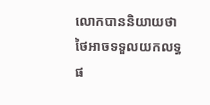លោកបាននិយាយថា ថៃអាចទទួលយកលទ្ធផ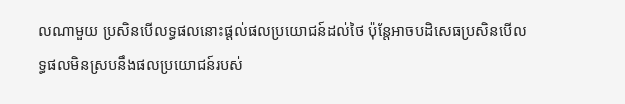លណាមួយ ប្រសិនបើលទ្ធផលនោះផ្តល់ផលប្រយោជន៍ដល់ថៃ ប៉ុន្តែអាចបដិសេធប្រសិនបើលទ្ធផលមិនស្របនឹងផលប្រយោជន៍របស់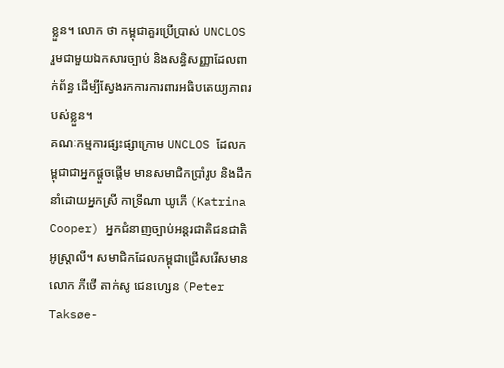ខ្លួន។ លោក ថា កម្ពុជាគួរប្រើប្រាស់ UNCLOS រួមជាមួយឯកសារច្បាប់ និងសន្ធិសញ្ញាដែលពាក់ព័ន្ធ ដើម្បីស្វែងរកការការពារអធិបតេយ្យភាពរបស់ខ្លួន។
គណៈកម្មការផ្សះផ្សាក្រោម UNCLOS ដែលកម្ពុជាជាអ្នកផ្ដួចផ្ដើម មានសមាជិកប្រាំរូប និងដឹកនាំដោយអ្នកស្រី កាទ្រីណា ឃូភើ (Katrina Cooper) អ្នកជំនាញច្បាប់អន្តរជាតិជនជាតិអូស្ត្រាលី។ សមាជិកដែលកម្ពុជាជ្រើសរើសមានលោក ភីថើ តាក់សូ ជេនហ្សេន (Peter Taksøe-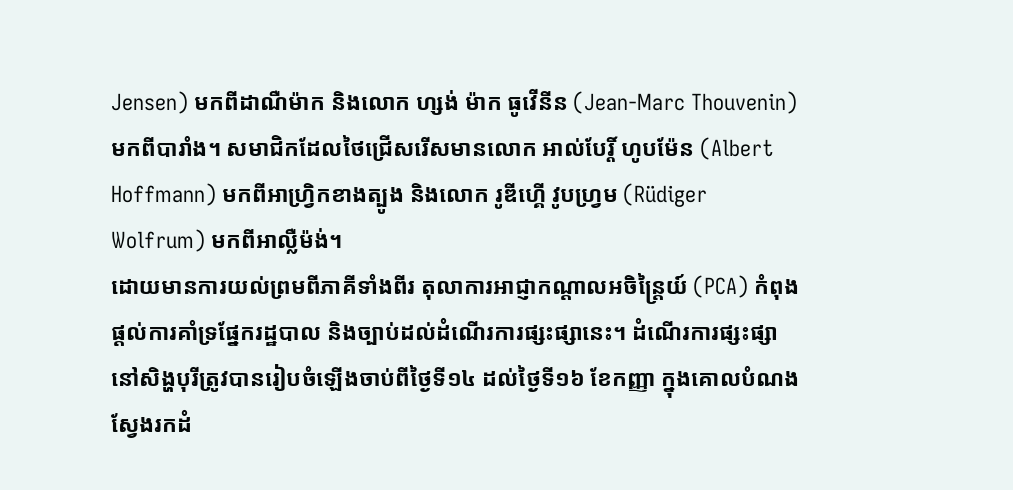Jensen) មកពីដាណឺម៉ាក និងលោក ហ្សង់ ម៉ាក ធូវើនីន (Jean-Marc Thouvenin) មកពីបារាំង។ សមាជិកដែលថៃជ្រើសរើសមានលោក អាល់បែរ្តិ៍ ហូបម៉ែន (Albert Hoffmann) មកពីអាហ្វ្រិកខាងត្បូង និងលោក រូឌីហ្គើ វូបហ្វ្រម (Rüdiger Wolfrum) មកពីអាល្លឺម៉ង់។
ដោយមានការយល់ព្រមពីភាគីទាំងពីរ តុលាការអាជ្ញាកណ្តាលអចិន្ត្រៃយ៍ (PCA) កំពុងផ្តល់ការគាំទ្រផ្នែករដ្ឋបាល និងច្បាប់ដល់ដំណើរការផ្សះផ្សានេះ។ ដំណើរការផ្សះផ្សានៅសិង្ហបុរីត្រូវបានរៀបចំឡើងចាប់ពីថ្ងៃទី១៤ ដល់ថ្ងៃទី១៦ ខែកញ្ញា ក្នុងគោលបំណងស្វែងរកដំ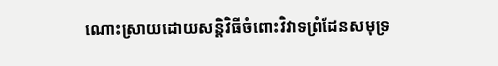ណោះស្រាយដោយសន្តិវិធីចំពោះវិវាទព្រំដែនសមុទ្រ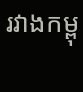រវាងកម្ពុ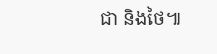ជា និងថៃ៕